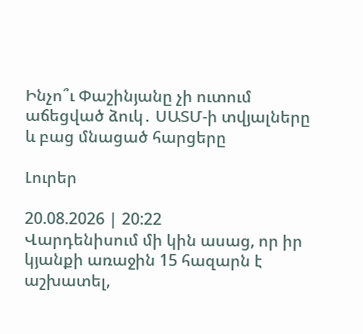Ինչո՞ւ Փաշինյանը չի ուտում աճեցված ձուկ․ ՍԱՏՄ-ի տվյալները և բաց մնացած հարցերը

Լուրեր

20.08.2026 | 20:22
Վարդենիսում մի կին ասաց, որ իր կյանքի առաջին 15 հազարն է աշխատել,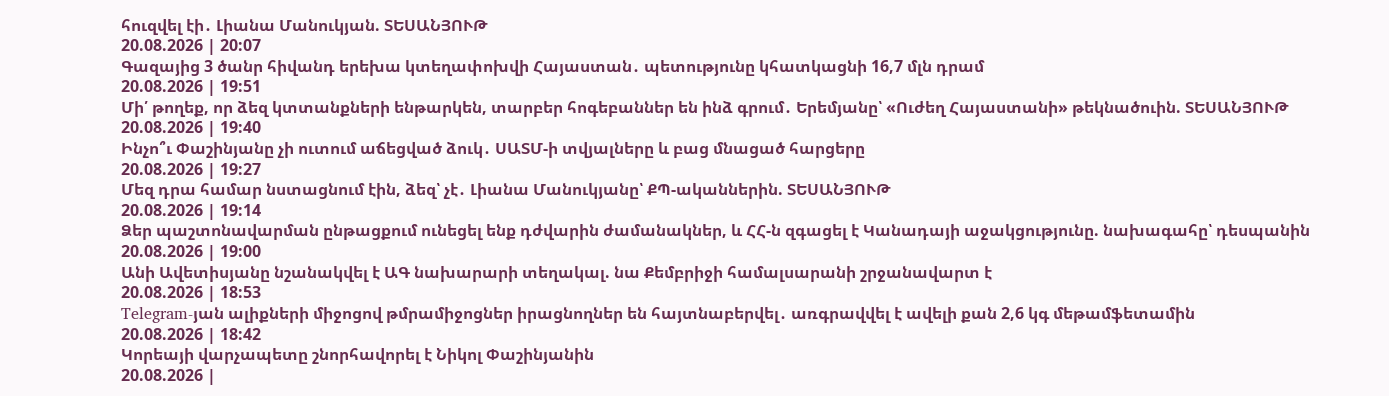հուզվել էի․ Լիանա Մանուկյան. ՏԵՍԱՆՅՈՒԹ
20.08.2026 | 20:07
Գազայից 3 ծանր հիվանդ երեխա կտեղափոխվի Հայաստան․ պետությունը կհատկացնի 16,7 մլն դրամ
20.08.2026 | 19:51
Մի՛ թողեք, որ ձեզ կտտանքների ենթարկեն, տարբեր հոգեբաններ են ինձ գրում․ Երեմյանը՝ «Ուժեղ Հայաստանի» թեկնածուին. ՏԵՍԱՆՅՈՒԹ
20.08.2026 | 19:40
Ինչո՞ւ Փաշինյանը չի ուտում աճեցված ձուկ․ ՍԱՏՄ-ի տվյալները և բաց մնացած հարցերը
20.08.2026 | 19:27
Մեզ դրա համար նստացնում էին, ձեզ՝ չէ․ Լիանա Մանուկյանը՝ ՔՊ-ականներին. ՏԵՍԱՆՅՈՒԹ
20.08.2026 | 19:14
Ձեր պաշտոնավարման ընթացքում ունեցել ենք դժվարին ժամանակներ, և ՀՀ-ն զգացել է Կանադայի աջակցությունը. նախագահը՝ դեսպանին
20.08.2026 | 19:00
Անի Ավետիսյանը նշանակվել է ԱԳ նախարարի տեղակալ. նա Քեմբրիջի համալսարանի շրջանավարտ է
20.08.2026 | 18:53
Telegram-յան ալիքների միջոցով թմրամիջոցներ իրացնողներ են հայտնաբերվել․ առգրավվել է ավելի քան 2,6 կգ մեթամֆետամին
20.08.2026 | 18:42
Կորեայի վարչապետը շնորհավորել է Նիկոլ Փաշինյանին
20.08.2026 |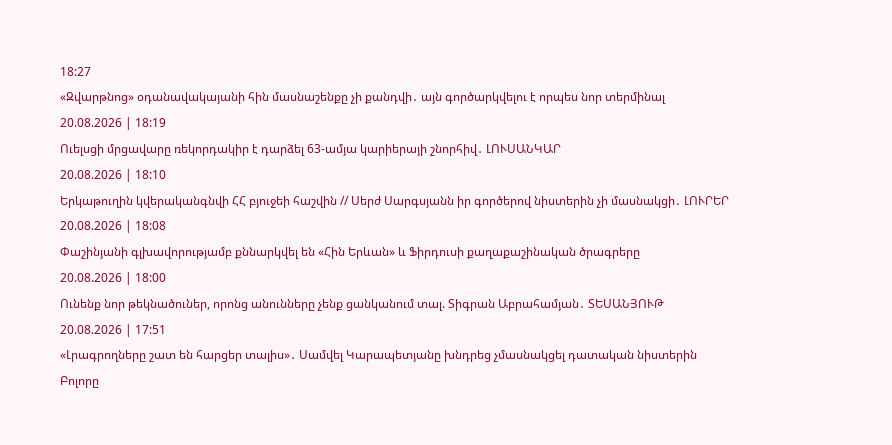18:27
«Զվարթնոց» օդանավակայանի հին մասնաշենքը չի քանդվի․ այն գործարկվելու է որպես նոր տերմինալ
20.08.2026 | 18:19
Ուելսցի մրցավարը ռեկորդակիր է դարձել 63-ամյա կարիերայի շնորհիվ․ ԼՈՒՍԱՆԿԱՐ
20.08.2026 | 18:10
Երկաթուղին կվերականգնվի ՀՀ բյուջեի հաշվին // Սերժ Սարգսյանն իր գործերով նիստերին չի մասնակցի․ ԼՈՒՐԵՐ
20.08.2026 | 18:08
Փաշինյանի գլխավորությամբ քննարկվել են «Հին Երևան» և Ֆիրդուսի քաղաքաշինական ծրագրերը
20.08.2026 | 18:00
Ունենք նոր թեկնածուներ, որոնց անունները չենք ցանկանում տալ. Տիգրան Աբրահամյան․ ՏԵՍԱՆՅՈՒԹ
20.08.2026 | 17:51
«Լրագրողները շատ են հարցեր տալիս»․ Սամվել Կարապետյանը խնդրեց չմասնակցել դատական նիստերին
Բոլորը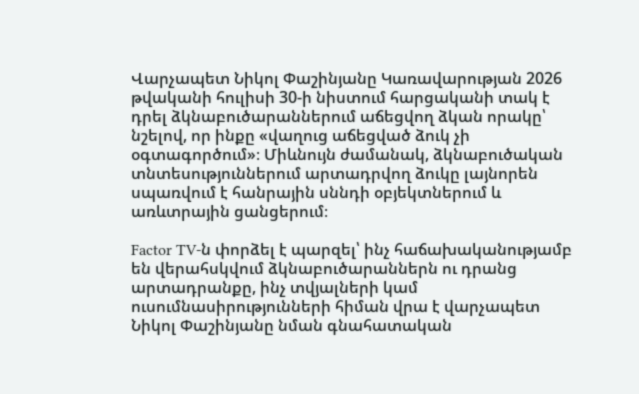Վարչապետ Նիկոլ Փաշինյանը Կառավարության 2026 թվականի հուլիսի 30-ի նիստում հարցականի տակ է դրել ձկնաբուծարաններում աճեցվող ձկան որակը՝ նշելով, որ ինքը «վաղուց աճեցված ձուկ չի օգտագործում»։ Միևնույն ժամանակ, ձկնաբուծական տնտեսություններում արտադրվող ձուկը լայնորեն սպառվում է հանրային սննդի օբյեկտներում և առևտրային ցանցերում։

Factor TV-ն փորձել է պարզել՝ ինչ հաճախականությամբ են վերահսկվում ձկնաբուծարաններն ու դրանց արտադրանքը, ինչ տվյալների կամ ուսումնասիրությունների հիման վրա է վարչապետ Նիկոլ Փաշինյանը նման գնահատական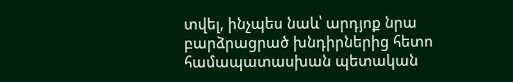տվել, ինչպես նաև՝ արդյոք նրա բարձրացրած խնդիրներից հետո համապատասխան պետական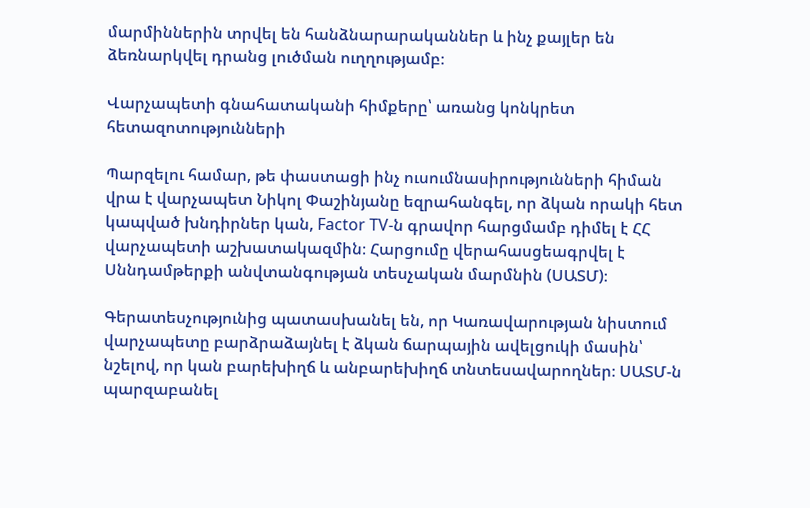մարմիններին տրվել են հանձնարարականներ և ինչ քայլեր են ձեռնարկվել դրանց լուծման ուղղությամբ։

Վարչապետի գնահատականի հիմքերը՝ առանց կոնկրետ հետազոտությունների

Պարզելու համար, թե փաստացի ինչ ուսումնասիրությունների հիման վրա է վարչապետ Նիկոլ Փաշինյանը եզրահանգել, որ ձկան որակի հետ կապված խնդիրներ կան, Factor TV-ն գրավոր հարցմամբ դիմել է ՀՀ վարչապետի աշխատակազմին։ Հարցումը վերահասցեագրվել է Սննդամթերքի անվտանգության տեսչական մարմնին (ՍԱՏՄ)։

Գերատեսչությունից պատասխանել են, որ Կառավարության նիստում վարչապետը բարձրաձայնել է ձկան ճարպային ավելցուկի մասին՝ նշելով, որ կան բարեխիղճ և անբարեխիղճ տնտեսավարողներ։ ՍԱՏՄ-ն պարզաբանել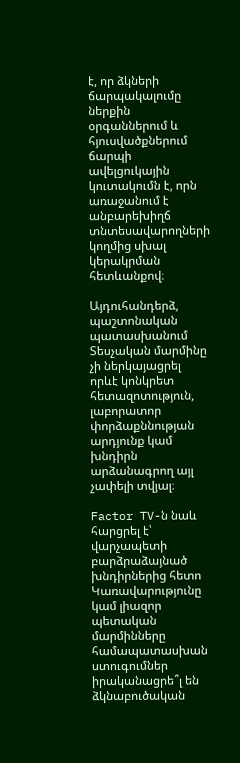է, որ ձկների ճարպակալումը ներքին օրգաններում և հյուսվածքներում ճարպի ավելցուկային կուտակումն է, որն առաջանում է անբարեխիղճ տնտեսավարողների կողմից սխալ կերակրման հետևանքով։

Այդուհանդերձ, պաշտոնական պատասխանում Տեսչական մարմինը չի ներկայացրել որևէ կոնկրետ հետազոտություն, լաբորատոր փորձաքննության արդյունք կամ խնդիրն արձանագրող այլ չափելի տվյալ։

Factor TV-ն նաև հարցրել է՝ վարչապետի բարձրաձայնած խնդիրներից հետո Կառավարությունը կամ լիազոր պետական մարմինները համապատասխան ստուգումներ իրականացրե՞լ են ձկնաբուծական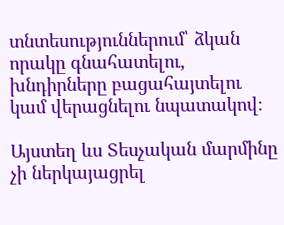տնտեսություններում՝ ձկան որակը գնահատելու, խնդիրները բացահայտելու կամ վերացնելու նպատակով։

Այստեղ ևս Տեսչական մարմինը չի ներկայացրել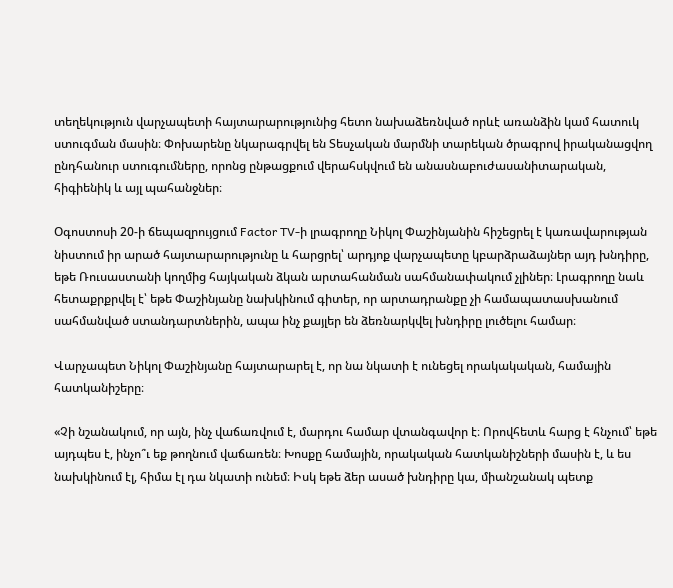տեղեկություն վարչապետի հայտարարությունից հետո նախաձեռնված որևէ առանձին կամ հատուկ ստուգման մասին։ Փոխարենը նկարագրվել են Տեսչական մարմնի տարեկան ծրագրով իրականացվող ընդհանուր ստուգումները, որոնց ընթացքում վերահսկվում են անասնաբուժասանիտարական, հիգիենիկ և այլ պահանջներ։

Օգոստոսի 20-ի ճեպազրույցում Factor TV-ի լրագրողը Նիկոլ Փաշինյանին հիշեցրել է կառավարության նիստում իր արած հայտարարությունը և հարցրել՝ արդյոք վարչապետը կբարձրաձայներ այդ խնդիրը, եթե Ռուսաստանի կողմից հայկական ձկան արտահանման սահմանափակում չլիներ։ Լրագրողը նաև հետաքրքրվել է՝ եթե Փաշինյանը նախկինում գիտեր, որ արտադրանքը չի համապատասխանում սահմանված ստանդարտներին, ապա ինչ քայլեր են ձեռնարկվել խնդիրը լուծելու համար։

Վարչապետ Նիկոլ Փաշինյանը հայտարարել է, որ նա նկատի է ունեցել որակակական, համային հատկանիշերը։

«Չի նշանակում, որ այն, ինչ վաճառվում է, մարդու համար վտանգավոր է։ Որովհետև հարց է հնչում՝ եթե այդպես է, ինչո՞ւ եք թողնում վաճառեն։ Խոսքը համային, որակական հատկանիշների մասին է, և ես նախկինում էլ, հիմա էլ դա նկատի ունեմ։ Իսկ եթե ձեր ասած խնդիրը կա, միանշանակ պետք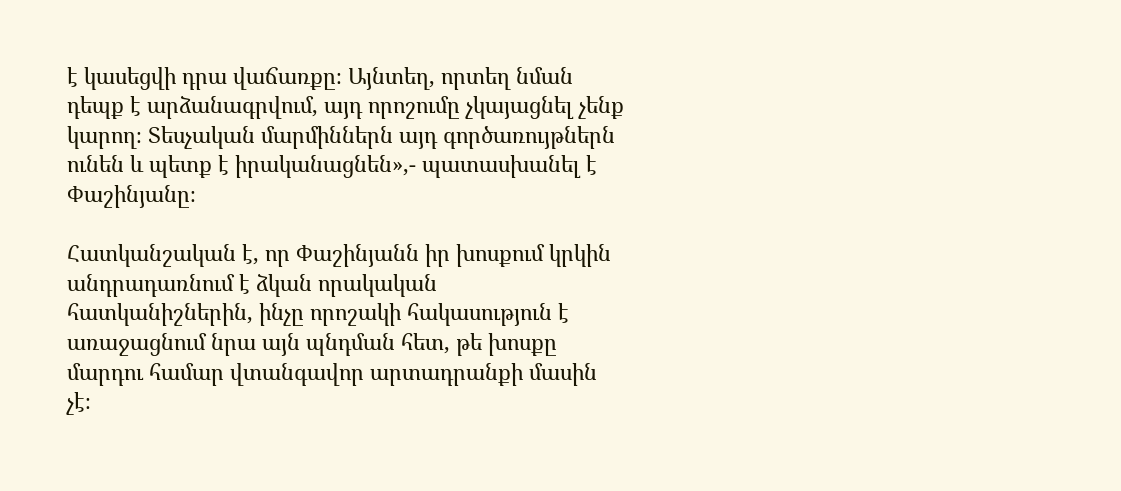է կասեցվի դրա վաճառքը։ Այնտեղ, որտեղ նման դեպք է արձանագրվում, այդ որոշումը չկայացնել չենք կարող։ Տեսչական մարմիններն այդ գործառույթներն ունեն և պետք է իրականացնեն»,- պատասխանել է Փաշինյանը։

Հատկանշական է, որ Փաշինյանն իր խոսքում կրկին անդրադառնում է ձկան որակական հատկանիշներին, ինչը որոշակի հակասություն է առաջացնում նրա այն պնդման հետ, թե խոսքը մարդու համար վտանգավոր արտադրանքի մասին չէ։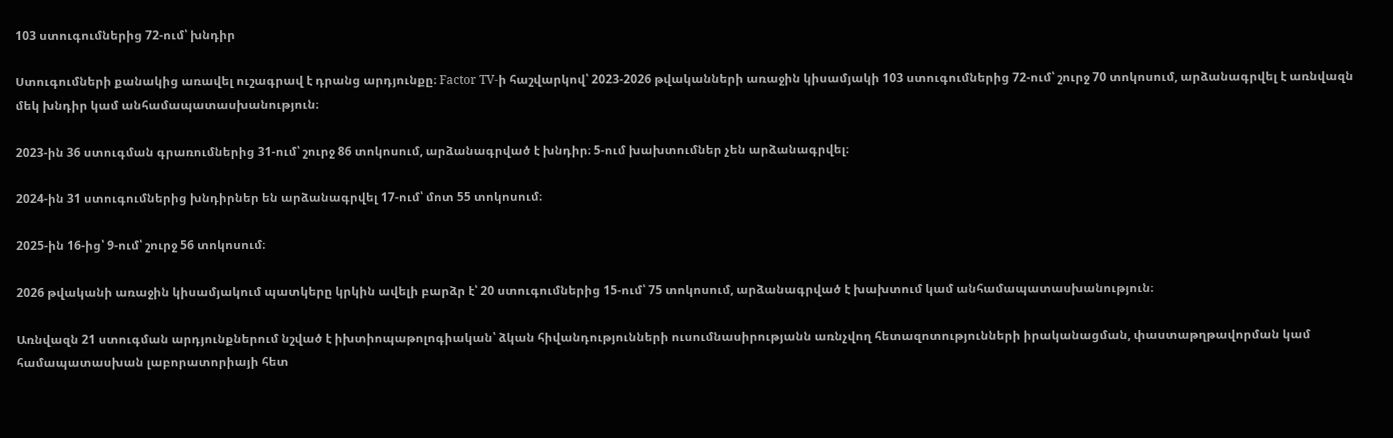103 ստուգումներից 72-ում՝ խնդիր

Ստուգումների քանակից առավել ուշագրավ է դրանց արդյունքը։ Factor TV-ի հաշվարկով՝ 2023-2026 թվականների առաջին կիսամյակի 103 ստուգումներից 72-ում՝ շուրջ 70 տոկոսում, արձանագրվել է առնվազն մեկ խնդիր կամ անհամապատասխանություն։

2023-ին 36 ստուգման գրառումներից 31-ում՝ շուրջ 86 տոկոսում, արձանագրված է խնդիր։ 5-ում խախտումներ չեն արձանագրվել։

2024-ին 31 ստուգումներից խնդիրներ են արձանագրվել 17-ում՝ մոտ 55 տոկոսում։

2025-ին 16-ից՝ 9-ում՝ շուրջ 56 տոկոսում։

2026 թվականի առաջին կիսամյակում պատկերը կրկին ավելի բարձր է՝ 20 ստուգումներից 15-ում՝ 75 տոկոսում, արձանագրված է խախտում կամ անհամապատասխանություն։

Առնվազն 21 ստուգման արդյունքներում նշված է իխտիոպաթոլոգիական՝ ձկան հիվանդությունների ուսումնասիրությանն առնչվող հետազոտությունների իրականացման, փաստաթղթավորման կամ համապատասխան լաբորատորիայի հետ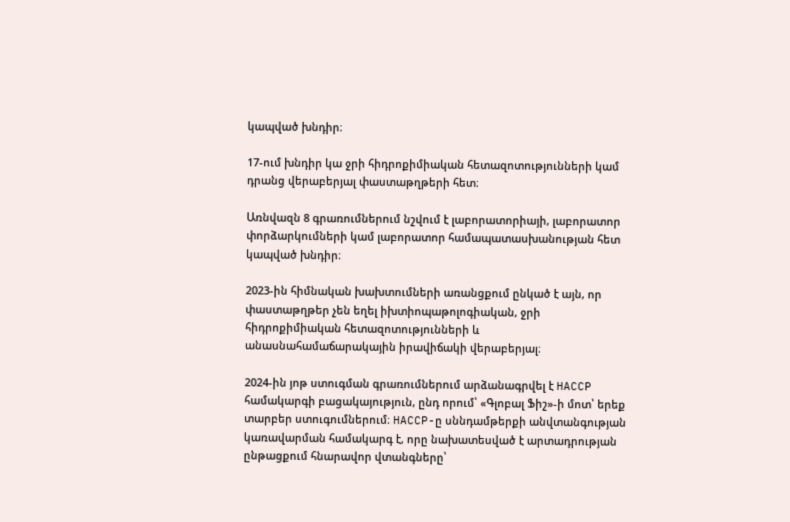կապված խնդիր։

17-ում խնդիր կա ջրի հիդրոքիմիական հետազոտությունների կամ դրանց վերաբերյալ փաստաթղթերի հետ։

Առնվազն 8 գրառումներում նշվում է լաբորատորիայի, լաբորատոր փորձարկումների կամ լաբորատոր համապատասխանության հետ կապված խնդիր։

2023-ին հիմնական խախտումների առանցքում ընկած է այն, որ փաստաթղթեր չեն եղել իխտիոպաթոլոգիական, ջրի հիդրոքիմիական հետազոտությունների և անասնահամաճարակային իրավիճակի վերաբերյալ։

2024-ին յոթ ստուգման գրառումներում արձանագրվել է HACCP համակարգի բացակայություն, ընդ որում՝ «Գլոբալ Ֆիշ»-ի մոտ՝ երեք տարբեր ստուգումներում։ HACCP-ը սննդամթերքի անվտանգության կառավարման համակարգ է, որը նախատեսված է արտադրության ընթացքում հնարավոր վտանգները՝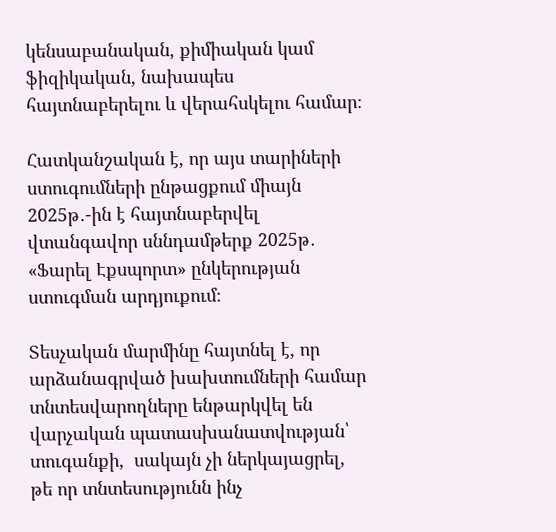կենսաբանական, քիմիական կամ ֆիզիկական, նախապես հայտնաբերելու և վերահսկելու համար։

Հատկանշական է, որ այս տարիների ստուգումների ընթացքում միայն 2025թ․-ին է հայտնաբերվել վտանգավոր սննդամթերք 2025թ․ «Ֆարել Էքսպորտ» ընկերության  ստուգման արդյուքում։

Տեսչական մարմինը հայտնել է, որ արձանագրված խախտումների համար տնտեսվարողները ենթարկվել են վարչական պատասխանատվության՝ տուգանքի,  սակայն չի ներկայացրել, թե որ տնտեսությունն ինչ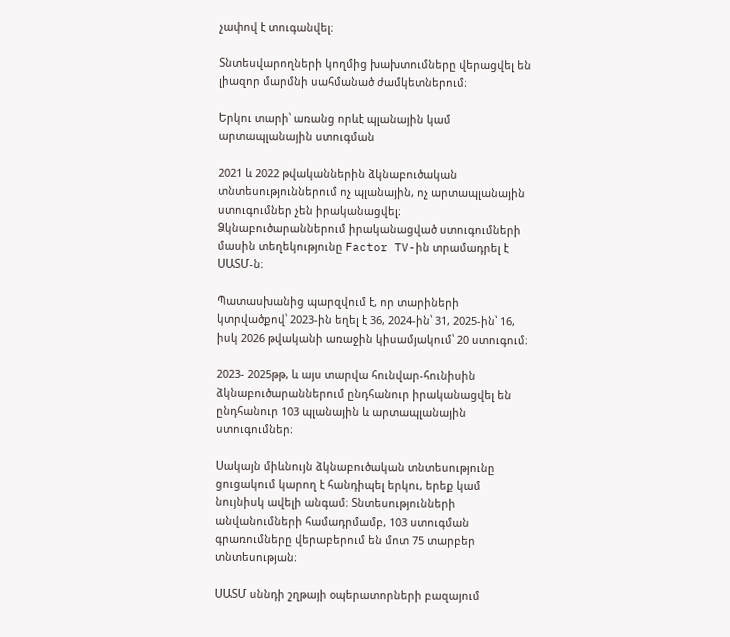չափով է տուգանվել։

Տնտեսվարողների կողմից խախտումները վերացվել են լիազոր մարմնի սահմանած ժամկետներում։

Երկու տարի՝ առանց որևէ պլանային կամ արտապլանային ստուգման

2021 և 2022 թվականներին ձկնաբուծական տնտեսություններում ոչ պլանային, ոչ արտապլանային ստուգումներ չեն իրականացվել։ Ձկնաբուծարաններում իրականացված ստուգումների մասին տեղեկությունը Factor TV-ին տրամադրել է ՍԱՏՄ-ն։

Պատասխանից պարզվում է, որ տարիների կտրվածքով՝ 2023-ին եղել է 36, 2024-ին՝ 31, 2025-ին՝ 16, իսկ 2026 թվականի առաջին կիսամյակում՝ 20 ստուգում։

2023- 2025թթ, և այս տարվա հունվար-հունիսին ձկնաբուծարաններում ընդհանուր իրականացվել են ընդհանուր 103 պլանային և արտապլանային ստուգումներ։

Սակայն միևնույն ձկնաբուծական տնտեսությունը ցուցակում կարող է հանդիպել երկու, երեք կամ նույնիսկ ավելի անգամ։ Տնտեսությունների անվանումների համադրմամբ, 103 ստուգման գրառումները վերաբերում են մոտ 75 տարբեր տնտեսության։

ՍԱՏՄ սննդի շղթայի օպերատորների բազայում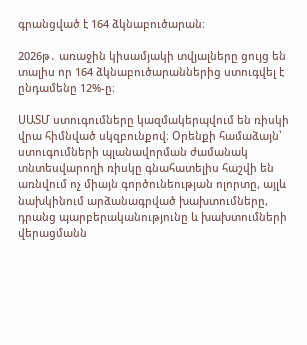գրանցված է 164 ձկնաբուծարան։

2026թ․ առաջին կիսամյակի տվյալները ցույց են տալիս որ 164 ձկնաբուծարաններից ստուգվել է ընդամենը 12%-ը։

ՍԱՏՄ ստուգումները կազմակերպվում են ռիսկի վրա հիմնված սկզբունքով։ Օրենքի համաձայն՝ ստուգումների պլանավորման ժամանակ տնտեսվարողի ռիսկը գնահատելիս հաշվի են առնվում ոչ միայն գործունեության ոլորտը, այլև նախկինում արձանագրված խախտումները, դրանց պարբերականությունը և խախտումների վերացմանն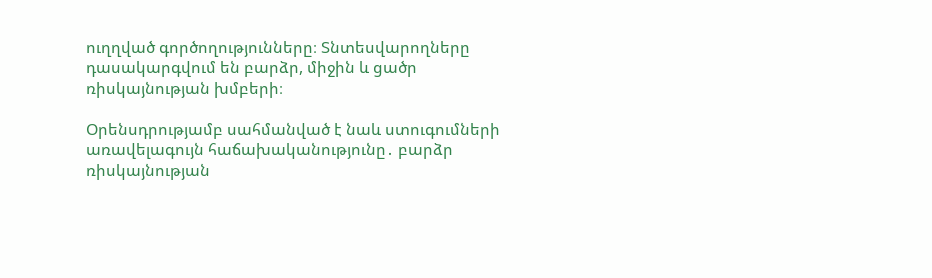ուղղված գործողությունները։ Տնտեսվարողները դասակարգվում են բարձր, միջին և ցածր ռիսկայնության խմբերի։

Օրենսդրությամբ սահմանված է նաև ստուգումների առավելագույն հաճախականությունը․ բարձր ռիսկայնության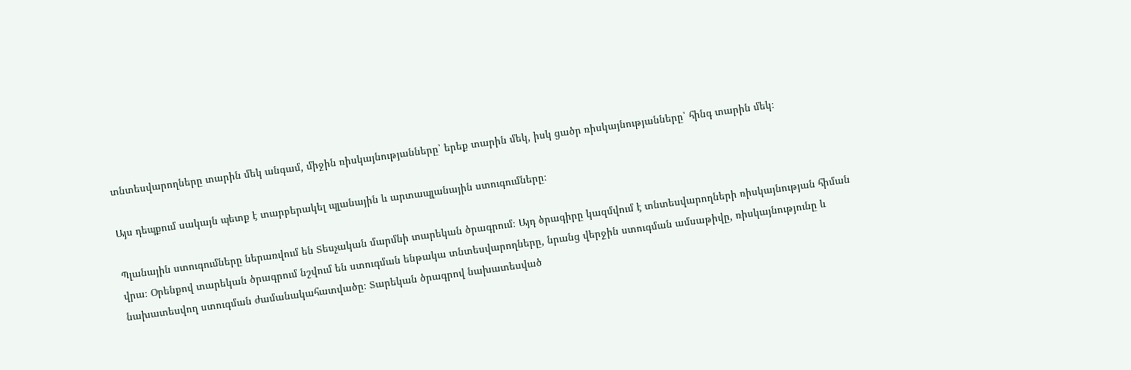տնտեսվարողները տարին մեկ անգամ, միջին ռիսկայնությանները՝ երեք տարին մեկ, իսկ ցածր ռիսկայնությանները՝ հինգ տարին մեկ։

Այս դեպքում սակայն պետք է տարբերակել պլանային և արտապլանային ստուգումները։

Պլանային ստուգումները ներառվում են Տեսչական մարմնի տարեկան ծրագրում։ Այդ ծրագիրը կազմվում է տնտեսվարողների ռիսկայնության հիման վրա։ Օրենքով տարեկան ծրագրում նշվում են ստուգման ենթակա տնտեսվարողները, նրանց վերջին ստուգման ամսաթիվը, ռիսկայնությունը և նախատեսվող ստուգման ժամանակահատվածը։ Տարեկան ծրագրով նախատեսված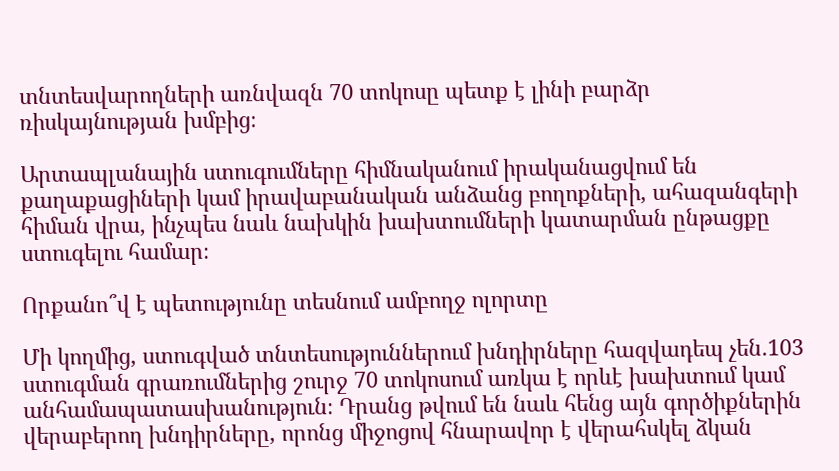տնտեսվարողների առնվազն 70 տոկոսը պետք է լինի բարձր ռիսկայնության խմբից։

Արտապլանային ստուգումները հիմնականում իրականացվում են քաղաքացիների կամ իրավաբանական անձանց բողոքների, ահազանգերի հիման վրա, ինչպես նաև նախկին խախտումների կատարման ընթացքը ստուգելու համար։

Որքանո՞վ է պետությունը տեսնում ամբողջ ոլորտը

Մի կողմից, ստուգված տնտեսություններում խնդիրները հազվադեպ չեն․103 ստուգման գրառումներից շուրջ 70 տոկոսում առկա է որևէ խախտում կամ անհամապատասխանություն։ Դրանց թվում են նաև հենց այն գործիքներին վերաբերող խնդիրները, որոնց միջոցով հնարավոր է վերահսկել ձկան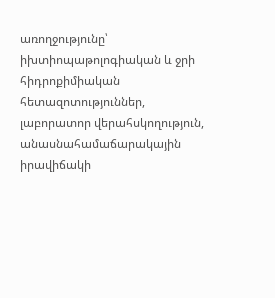առողջությունը՝ իխտիոպաթոլոգիական և ջրի հիդրոքիմիական հետազոտություններ, լաբորատոր վերահսկողություն, անասնահամաճարակային իրավիճակի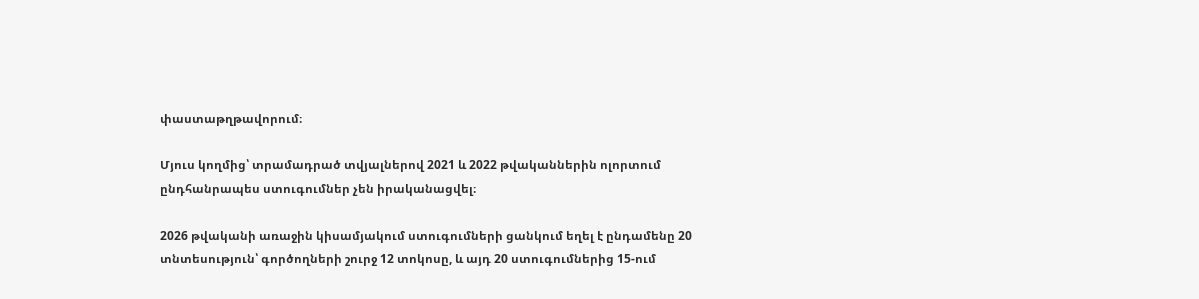փաստաթղթավորում։

Մյուս կողմից՝ տրամադրած տվյալներով 2021 և 2022 թվականներին ոլորտում ընդհանրապես ստուգումներ չեն իրականացվել։

2026 թվականի առաջին կիսամյակում ստուգումների ցանկում եղել է ընդամենը 20 տնտեսություն՝ գործողների շուրջ 12 տոկոսը, և այդ 20 ստուգումներից 15-ում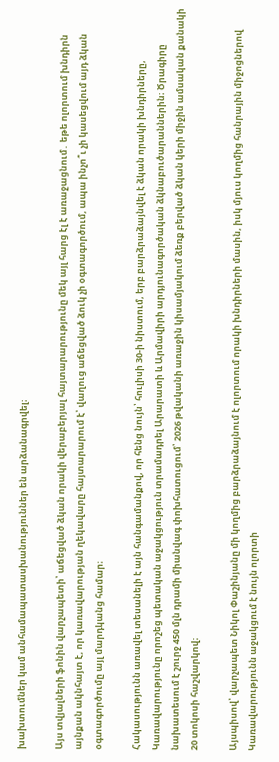խախտումներ կամ անհամապատասխանություններ են արձանագրվել։

Այս տվյալների ֆոնին վարչապետի՝ աճեցված ձկան որակի վերաբերյալ հայտարարությունը մեկ այլ հարց էլ է առաջացնում․ եթե ոլորտում խնդիրն այնքան ակնհայտ է, որ կառավարության ղեկավարը հայտարարում է՝ վաղուց աճեցված ձուկ չի օգտագործում, ապա ինչո՞ւ չի կասեցվում այդ ձկան օգտագործումը այլ մարդկանց համար։

Հակասությունն առավել տեսանելի է այն հանգամանքով, որ հենց նույն՝ հուլիսի 30-ի նիստում, երբ բարձրաձայնվել է ձկան որակի խնդիրները, Կառավարությունը որոշեց պետական աջակցություն տրամադրել Արարատի և Արմավիրի արդյունագործական ձկնաբուծարաններին։ Ծրագիրը նախատեսում է շուրջ 450 մլն դրամի միանվագ փոխհատուցում՝ 2026 թվականի առաջին կիսամյակում ձեռք բերված ձկան կերի միջին ամսական քանակի 20 տոկոսի հաշվարկով։

Այսպիսով՝ վարչապետ Նիկոլ Փաշինյանը մի կողմից բարձրաձայնում է ոլորտում որակի խնդիրների մասին, իսկ մյուս կողմից հանրային միջոցներով Կառավարությունն աջակցում է նույն ոլորտի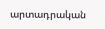արտադրական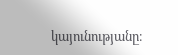կայունությանը։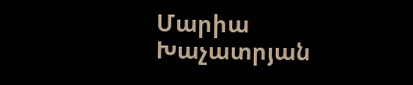Մարիա Խաչատրյան